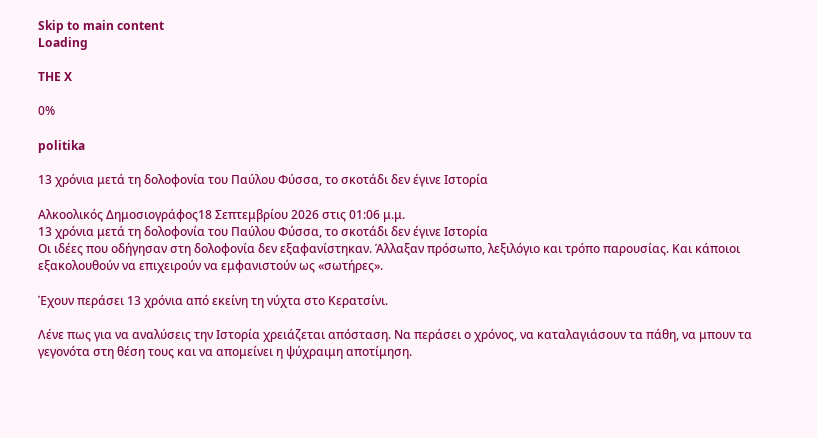Skip to main content
Loading

THE X

0%

politika

13 χρόνια μετά τη δολοφονία του Παύλου Φύσσα, το σκοτάδι δεν έγινε Ιστορία

Αλκοολικός Δημοσιογράφος18 Σεπτεμβρίου 2026 στις 01:06 μ.μ.
13 χρόνια μετά τη δολοφονία του Παύλου Φύσσα, το σκοτάδι δεν έγινε Ιστορία
Οι ιδέες που οδήγησαν στη δολοφονία δεν εξαφανίστηκαν. Άλλαξαν πρόσωπο, λεξιλόγιο και τρόπο παρουσίας. Και κάποιοι εξακολουθούν να επιχειρούν να εμφανιστούν ως «σωτήρες».

Έχουν περάσει 13 χρόνια από εκείνη τη νύχτα στο Κερατσίνι.

Λένε πως για να αναλύσεις την Ιστορία χρειάζεται απόσταση. Να περάσει ο χρόνος, να καταλαγιάσουν τα πάθη, να μπουν τα γεγονότα στη θέση τους και να απομείνει η ψύχραιμη αποτίμηση.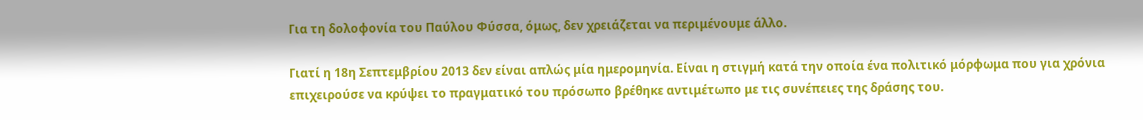Για τη δολοφονία του Παύλου Φύσσα, όμως, δεν χρειάζεται να περιμένουμε άλλο.

Γιατί η 18η Σεπτεμβρίου 2013 δεν είναι απλώς μία ημερομηνία. Είναι η στιγμή κατά την οποία ένα πολιτικό μόρφωμα που για χρόνια επιχειρούσε να κρύψει το πραγματικό του πρόσωπο βρέθηκε αντιμέτωπο με τις συνέπειες της δράσης του.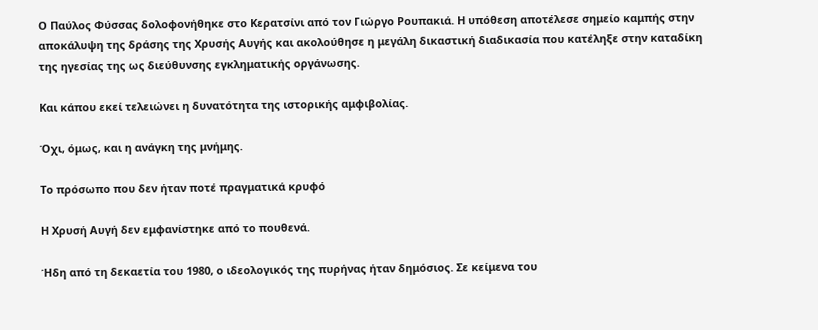Ο Παύλος Φύσσας δολοφονήθηκε στο Κερατσίνι από τον Γιώργο Ρουπακιά. Η υπόθεση αποτέλεσε σημείο καμπής στην αποκάλυψη της δράσης της Χρυσής Αυγής και ακολούθησε η μεγάλη δικαστική διαδικασία που κατέληξε στην καταδίκη της ηγεσίας της ως διεύθυνσης εγκληματικής οργάνωσης.

Και κάπου εκεί τελειώνει η δυνατότητα της ιστορικής αμφιβολίας.

Όχι, όμως, και η ανάγκη της μνήμης.

Το πρόσωπο που δεν ήταν ποτέ πραγματικά κρυφό

Η Χρυσή Αυγή δεν εμφανίστηκε από το πουθενά.

Ήδη από τη δεκαετία του 1980, ο ιδεολογικός της πυρήνας ήταν δημόσιος. Σε κείμενα του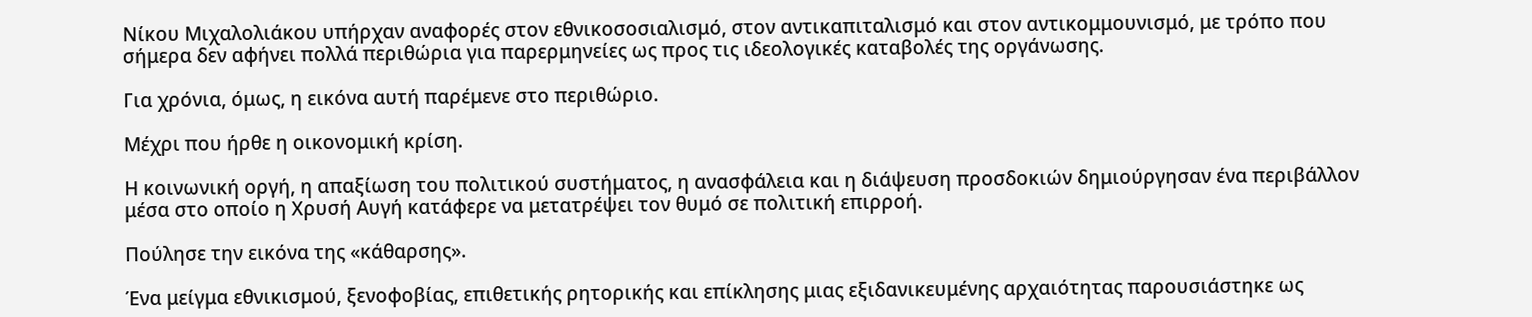Νίκου Μιχαλολιάκου υπήρχαν αναφορές στον εθνικοσοσιαλισμό, στον αντικαπιταλισμό και στον αντικομμουνισμό, με τρόπο που σήμερα δεν αφήνει πολλά περιθώρια για παρερμηνείες ως προς τις ιδεολογικές καταβολές της οργάνωσης.

Για χρόνια, όμως, η εικόνα αυτή παρέμενε στο περιθώριο.

Μέχρι που ήρθε η οικονομική κρίση.

Η κοινωνική οργή, η απαξίωση του πολιτικού συστήματος, η ανασφάλεια και η διάψευση προσδοκιών δημιούργησαν ένα περιβάλλον μέσα στο οποίο η Χρυσή Αυγή κατάφερε να μετατρέψει τον θυμό σε πολιτική επιρροή.

Πούλησε την εικόνα της «κάθαρσης».

Ένα μείγμα εθνικισμού, ξενοφοβίας, επιθετικής ρητορικής και επίκλησης μιας εξιδανικευμένης αρχαιότητας παρουσιάστηκε ως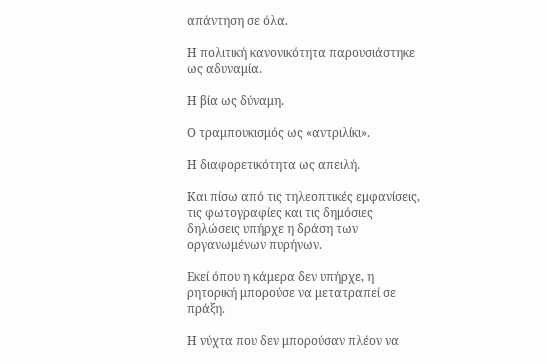απάντηση σε όλα.

Η πολιτική κανονικότητα παρουσιάστηκε ως αδυναμία.

Η βία ως δύναμη.

Ο τραμπουκισμός ως «αντριλίκι».

Η διαφορετικότητα ως απειλή.

Και πίσω από τις τηλεοπτικές εμφανίσεις, τις φωτογραφίες και τις δημόσιες δηλώσεις υπήρχε η δράση των οργανωμένων πυρήνων.

Εκεί όπου η κάμερα δεν υπήρχε, η ρητορική μπορούσε να μετατραπεί σε πράξη.

Η νύχτα που δεν μπορούσαν πλέον να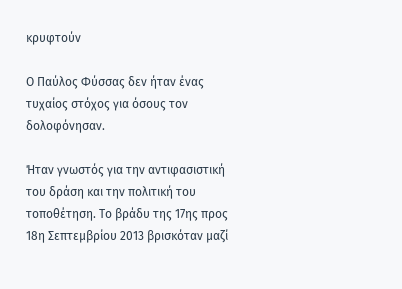κρυφτούν

Ο Παύλος Φύσσας δεν ήταν ένας τυχαίος στόχος για όσους τον δολοφόνησαν.

Ήταν γνωστός για την αντιφασιστική του δράση και την πολιτική του τοποθέτηση. Το βράδυ της 17ης προς 18η Σεπτεμβρίου 2013 βρισκόταν μαζί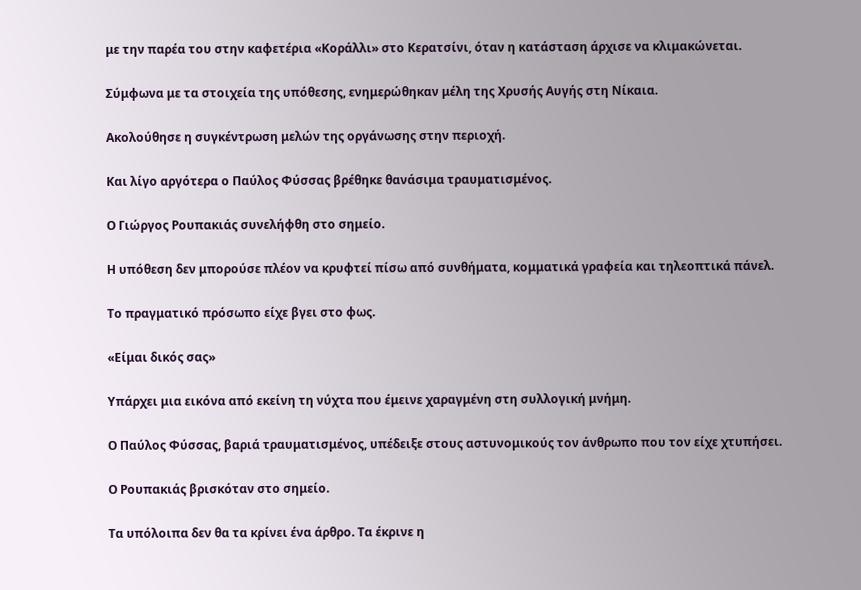με την παρέα του στην καφετέρια «Κοράλλι» στο Κερατσίνι, όταν η κατάσταση άρχισε να κλιμακώνεται.

Σύμφωνα με τα στοιχεία της υπόθεσης, ενημερώθηκαν μέλη της Χρυσής Αυγής στη Νίκαια.

Ακολούθησε η συγκέντρωση μελών της οργάνωσης στην περιοχή.

Και λίγο αργότερα ο Παύλος Φύσσας βρέθηκε θανάσιμα τραυματισμένος.

Ο Γιώργος Ρουπακιάς συνελήφθη στο σημείο.

Η υπόθεση δεν μπορούσε πλέον να κρυφτεί πίσω από συνθήματα, κομματικά γραφεία και τηλεοπτικά πάνελ.

Το πραγματικό πρόσωπο είχε βγει στο φως.

«Είμαι δικός σας»

Υπάρχει μια εικόνα από εκείνη τη νύχτα που έμεινε χαραγμένη στη συλλογική μνήμη.

Ο Παύλος Φύσσας, βαριά τραυματισμένος, υπέδειξε στους αστυνομικούς τον άνθρωπο που τον είχε χτυπήσει.

Ο Ρουπακιάς βρισκόταν στο σημείο.

Τα υπόλοιπα δεν θα τα κρίνει ένα άρθρο. Τα έκρινε η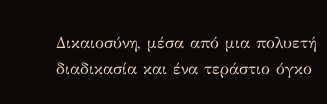Δικαιοσύνη, μέσα από μια πολυετή διαδικασία και ένα τεράστιο όγκο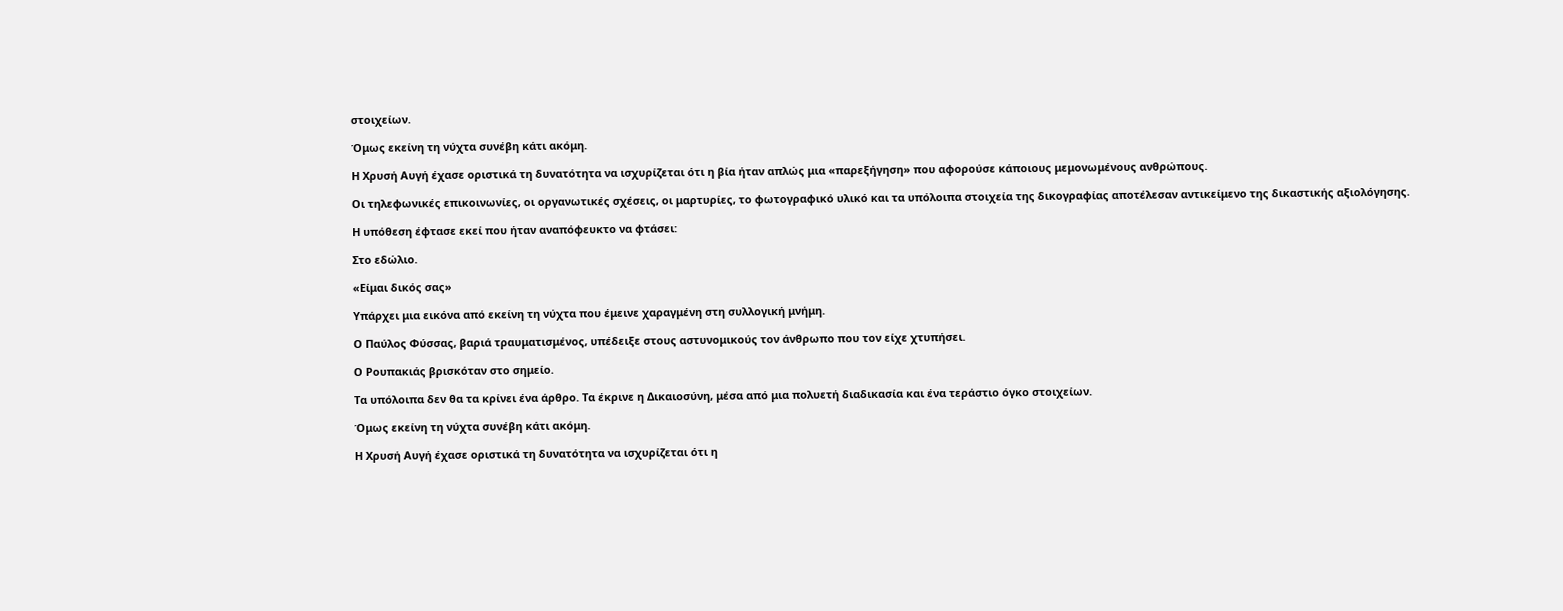στοιχείων.

Όμως εκείνη τη νύχτα συνέβη κάτι ακόμη.

Η Χρυσή Αυγή έχασε οριστικά τη δυνατότητα να ισχυρίζεται ότι η βία ήταν απλώς μια «παρεξήγηση» που αφορούσε κάποιους μεμονωμένους ανθρώπους.

Οι τηλεφωνικές επικοινωνίες, οι οργανωτικές σχέσεις, οι μαρτυρίες, το φωτογραφικό υλικό και τα υπόλοιπα στοιχεία της δικογραφίας αποτέλεσαν αντικείμενο της δικαστικής αξιολόγησης.

Η υπόθεση έφτασε εκεί που ήταν αναπόφευκτο να φτάσει:

Στο εδώλιο.

«Είμαι δικός σας»

Υπάρχει μια εικόνα από εκείνη τη νύχτα που έμεινε χαραγμένη στη συλλογική μνήμη.

Ο Παύλος Φύσσας, βαριά τραυματισμένος, υπέδειξε στους αστυνομικούς τον άνθρωπο που τον είχε χτυπήσει.

Ο Ρουπακιάς βρισκόταν στο σημείο.

Τα υπόλοιπα δεν θα τα κρίνει ένα άρθρο. Τα έκρινε η Δικαιοσύνη, μέσα από μια πολυετή διαδικασία και ένα τεράστιο όγκο στοιχείων.

Όμως εκείνη τη νύχτα συνέβη κάτι ακόμη.

Η Χρυσή Αυγή έχασε οριστικά τη δυνατότητα να ισχυρίζεται ότι η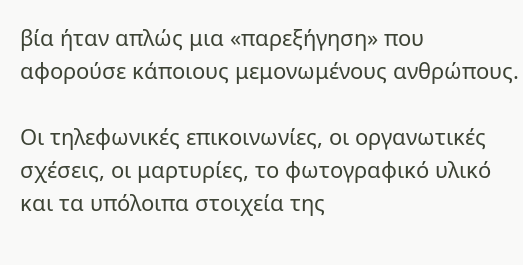βία ήταν απλώς μια «παρεξήγηση» που αφορούσε κάποιους μεμονωμένους ανθρώπους.

Οι τηλεφωνικές επικοινωνίες, οι οργανωτικές σχέσεις, οι μαρτυρίες, το φωτογραφικό υλικό και τα υπόλοιπα στοιχεία της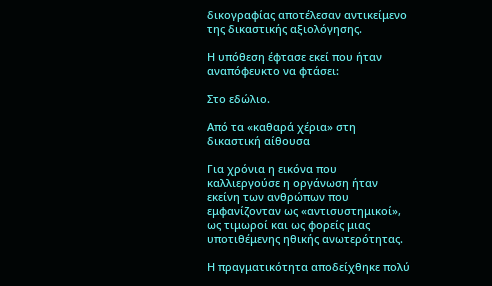δικογραφίας αποτέλεσαν αντικείμενο της δικαστικής αξιολόγησης.

Η υπόθεση έφτασε εκεί που ήταν αναπόφευκτο να φτάσει:

Στο εδώλιο.

Από τα «καθαρά χέρια» στη δικαστική αίθουσα

Για χρόνια η εικόνα που καλλιεργούσε η οργάνωση ήταν εκείνη των ανθρώπων που εμφανίζονταν ως «αντισυστημικοί», ως τιμωροί και ως φορείς μιας υποτιθέμενης ηθικής ανωτερότητας.

Η πραγματικότητα αποδείχθηκε πολύ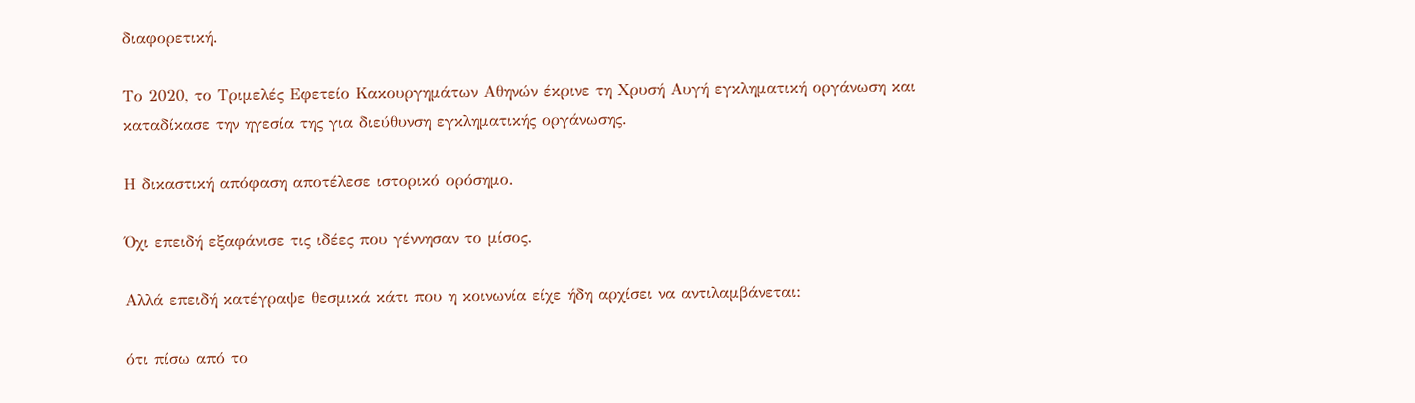διαφορετική.

Το 2020, το Τριμελές Εφετείο Κακουργημάτων Αθηνών έκρινε τη Χρυσή Αυγή εγκληματική οργάνωση και καταδίκασε την ηγεσία της για διεύθυνση εγκληματικής οργάνωσης.

Η δικαστική απόφαση αποτέλεσε ιστορικό ορόσημο.

Όχι επειδή εξαφάνισε τις ιδέες που γέννησαν το μίσος.

Αλλά επειδή κατέγραψε θεσμικά κάτι που η κοινωνία είχε ήδη αρχίσει να αντιλαμβάνεται:

ότι πίσω από το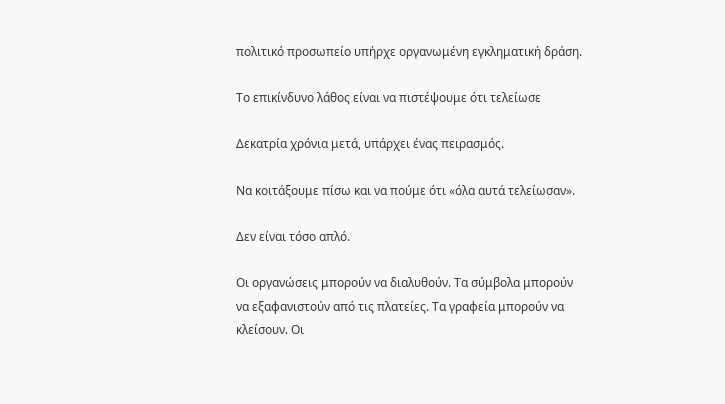πολιτικό προσωπείο υπήρχε οργανωμένη εγκληματική δράση.

Το επικίνδυνο λάθος είναι να πιστέψουμε ότι τελείωσε

Δεκατρία χρόνια μετά, υπάρχει ένας πειρασμός.

Να κοιτάξουμε πίσω και να πούμε ότι «όλα αυτά τελείωσαν».

Δεν είναι τόσο απλό.

Οι οργανώσεις μπορούν να διαλυθούν. Τα σύμβολα μπορούν να εξαφανιστούν από τις πλατείες. Τα γραφεία μπορούν να κλείσουν. Οι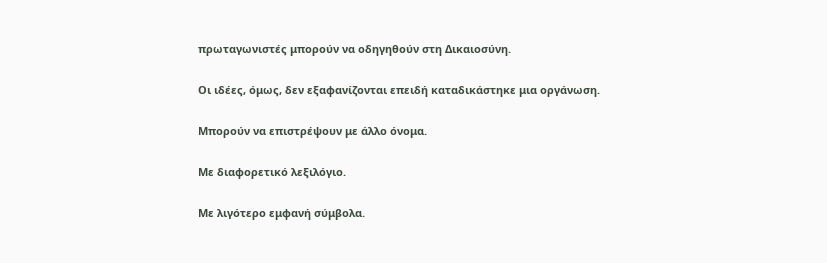πρωταγωνιστές μπορούν να οδηγηθούν στη Δικαιοσύνη.

Οι ιδέες, όμως, δεν εξαφανίζονται επειδή καταδικάστηκε μια οργάνωση.

Μπορούν να επιστρέψουν με άλλο όνομα.

Με διαφορετικό λεξιλόγιο.

Με λιγότερο εμφανή σύμβολα.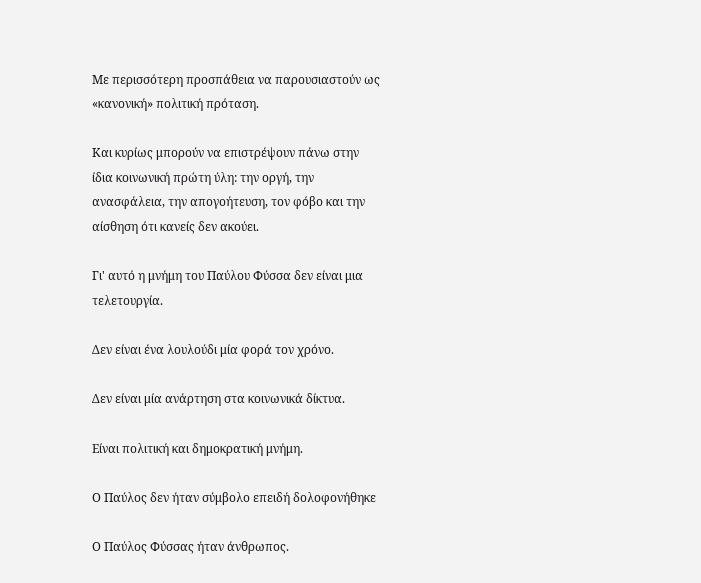Με περισσότερη προσπάθεια να παρουσιαστούν ως «κανονική» πολιτική πρόταση.

Και κυρίως μπορούν να επιστρέψουν πάνω στην ίδια κοινωνική πρώτη ύλη: την οργή, την ανασφάλεια, την απογοήτευση, τον φόβο και την αίσθηση ότι κανείς δεν ακούει.

Γι' αυτό η μνήμη του Παύλου Φύσσα δεν είναι μια τελετουργία.

Δεν είναι ένα λουλούδι μία φορά τον χρόνο.

Δεν είναι μία ανάρτηση στα κοινωνικά δίκτυα.

Είναι πολιτική και δημοκρατική μνήμη.

Ο Παύλος δεν ήταν σύμβολο επειδή δολοφονήθηκε

Ο Παύλος Φύσσας ήταν άνθρωπος.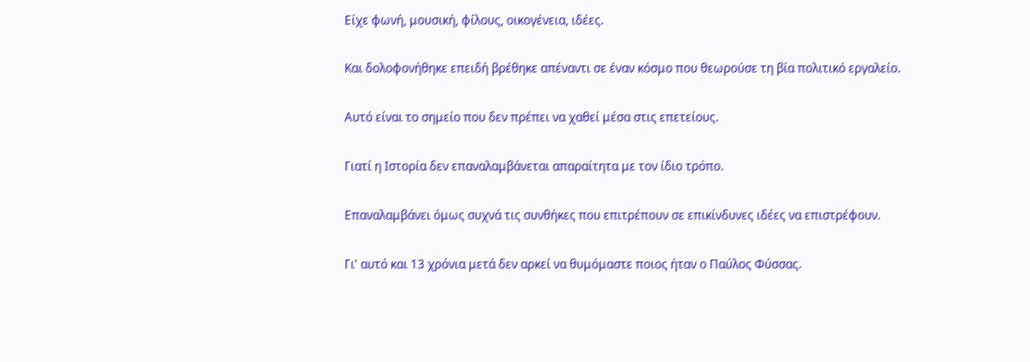Είχε φωνή, μουσική, φίλους, οικογένεια, ιδέες.

Και δολοφονήθηκε επειδή βρέθηκε απέναντι σε έναν κόσμο που θεωρούσε τη βία πολιτικό εργαλείο.

Αυτό είναι το σημείο που δεν πρέπει να χαθεί μέσα στις επετείους.

Γιατί η Ιστορία δεν επαναλαμβάνεται απαραίτητα με τον ίδιο τρόπο.

Επαναλαμβάνει όμως συχνά τις συνθήκες που επιτρέπουν σε επικίνδυνες ιδέες να επιστρέφουν.

Γι' αυτό και 13 χρόνια μετά δεν αρκεί να θυμόμαστε ποιος ήταν ο Παύλος Φύσσας.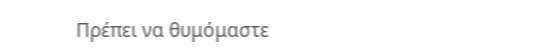Πρέπει να θυμόμαστε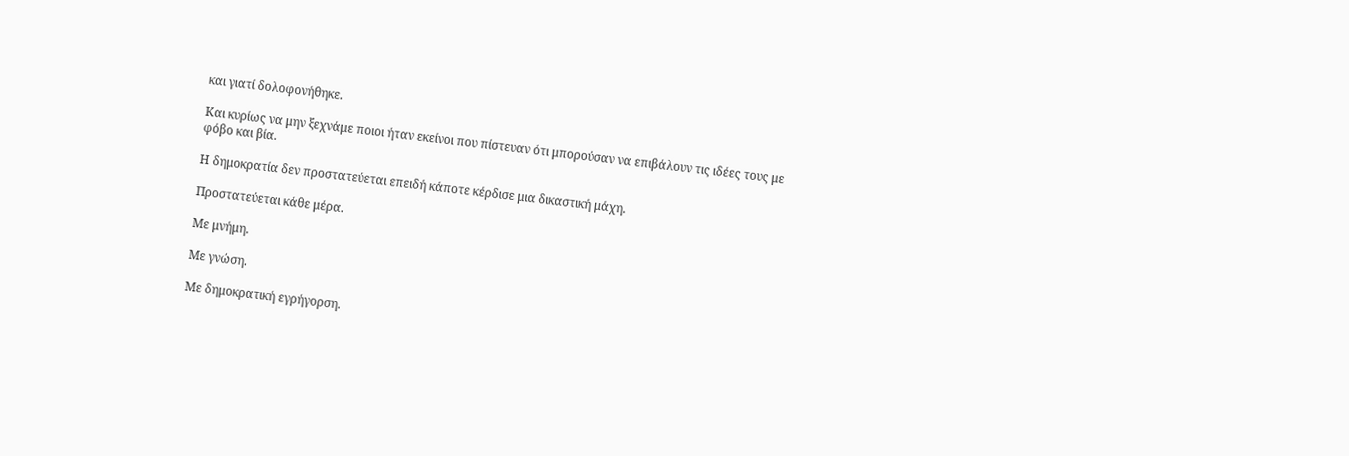και γιατί δολοφονήθηκε.

Και κυρίως να μην ξεχνάμε ποιοι ήταν εκείνοι που πίστευαν ότι μπορούσαν να επιβάλουν τις ιδέες τους με φόβο και βία.

Η δημοκρατία δεν προστατεύεται επειδή κάποτε κέρδισε μια δικαστική μάχη.

Προστατεύεται κάθε μέρα.

Με μνήμη.

Με γνώση.

Με δημοκρατική εγρήγορση.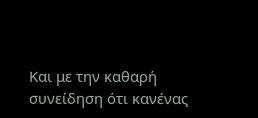Και με την καθαρή συνείδηση ότι κανένας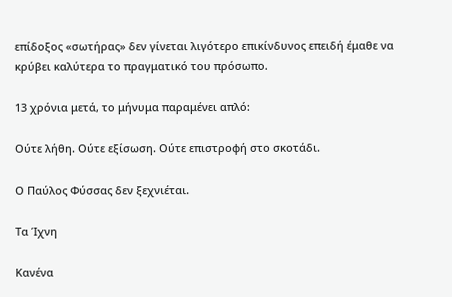επίδοξος «σωτήρας» δεν γίνεται λιγότερο επικίνδυνος επειδή έμαθε να κρύβει καλύτερα το πραγματικό του πρόσωπο.

13 χρόνια μετά, το μήνυμα παραμένει απλό:

Ούτε λήθη. Ούτε εξίσωση. Ούτε επιστροφή στο σκοτάδι.

Ο Παύλος Φύσσας δεν ξεχνιέται.

Τα Ίχνη

Κανένα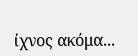ίχνος ακόμα...